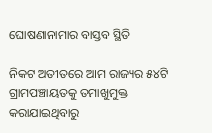ଘୋଷଣାନାମାର ବାସ୍ତବ ସ୍ଥିତି

ନିକଟ ଅତୀତରେ ଆମ ରାଜ୍ୟର ୫୪ଟି ଗ୍ରାମପଞ୍ଚାୟତକୁ ତମାଖୁମୁକ୍ତ କରାଯାଇଥିବାରୁ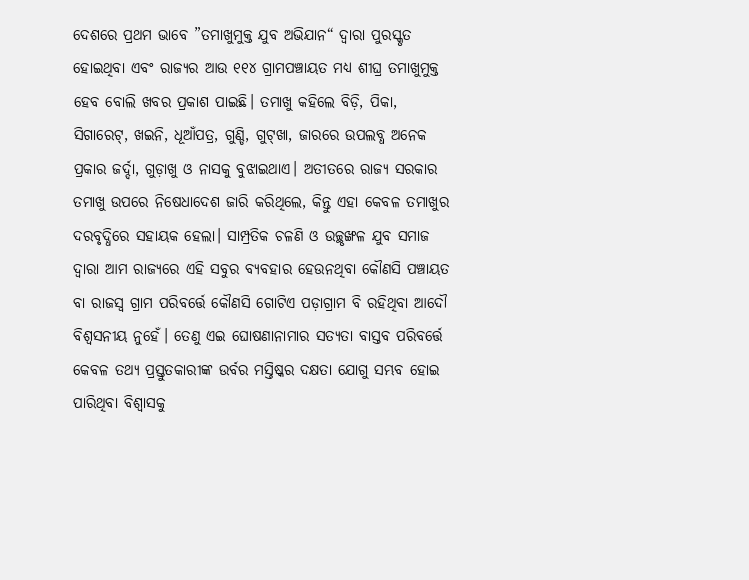ଦେଶରେ ପ୍ରଥମ ଭାବେ ”ତମାଖୁମୁକ୍ତ ଯୁବ ଅଭିଯାନ“ ଦ୍ୱାରା ପୁରସ୍କୃତ ହୋଇଥିବା ଏବଂ ରାଜ୍ୟର ଆଉ ୧୧୪ ଗ୍ରାମପଞ୍ଚାୟତ ମଧ୍ୟ ଶୀଘ୍ର ତମାଖୁମୁକ୍ତ ହେବ ବୋଲି ଖବର ପ୍ରକାଶ ପାଇଛି। ତମାଖୁ କହିଲେ ବିଡ଼ି, ପିକା, ସିଗାରେଟ୍‌, ଖଇନି, ଧୂଆଁପତ୍ର, ଗୁଣ୍ଡି, ଗୁଟ୍‌ଖା, ଜାରରେ ଉପଲବ୍ଧ ଅନେକ ପ୍ରକାର ଜର୍ଦ୍ଦା, ଗୁଡ଼ାଖୁ ଓ ନାସକୁ ବୁଝାଇଥାଏ। ଅତୀତରେ ରାଜ୍ୟ ସରକାର ତମାଖୁ ଉପରେ ନିଷେଧାଦେଶ ଜାରି କରିଥିଲେ, କିନ୍ତୁ ଏହା କେବଳ ତମାଖୁର ଦରବୃଦ୍ଧିରେ ସହାୟକ ହେଲା। ସାମ୍ପ୍ରତିକ ଚଳଣି ଓ ଉଚ୍ଛୃଙ୍ଖଳ ଯୁବ ସମାଜ ଦ୍ବାରା ଆମ ରାଜ୍ୟରେ ଏହି ସବୁର ବ୍ୟବହାର ହେଉନଥିବା କୌଣସି ପଞ୍ଚାୟତ ବା ରାଜସ୍ବ ଗ୍ରାମ ପରିବର୍ତ୍ତେ କୌଣସି ଗୋଟିଏ ପଡ଼ାଗ୍ରାମ ବି ରହିଥିବା ଆଦୌ ବିଶ୍ବସନୀୟ ନୁହେଁ। ତେଣୁ ଏଇ ଘୋଷଣାନାମାର ସତ୍ୟତା ବାସ୍ତବ ପରିବର୍ତ୍ତେ କେବଳ ତଥ୍ୟ ପ୍ରସ୍ତୁତକାରୀଙ୍କ ଉର୍ବର ମସ୍ତିଷ୍କର ଦକ୍ଷତା ଯୋଗୁ ସମ୍ଭବ ହୋଇ ପାରିଥିବା ବିଶ୍ୱାସକୁ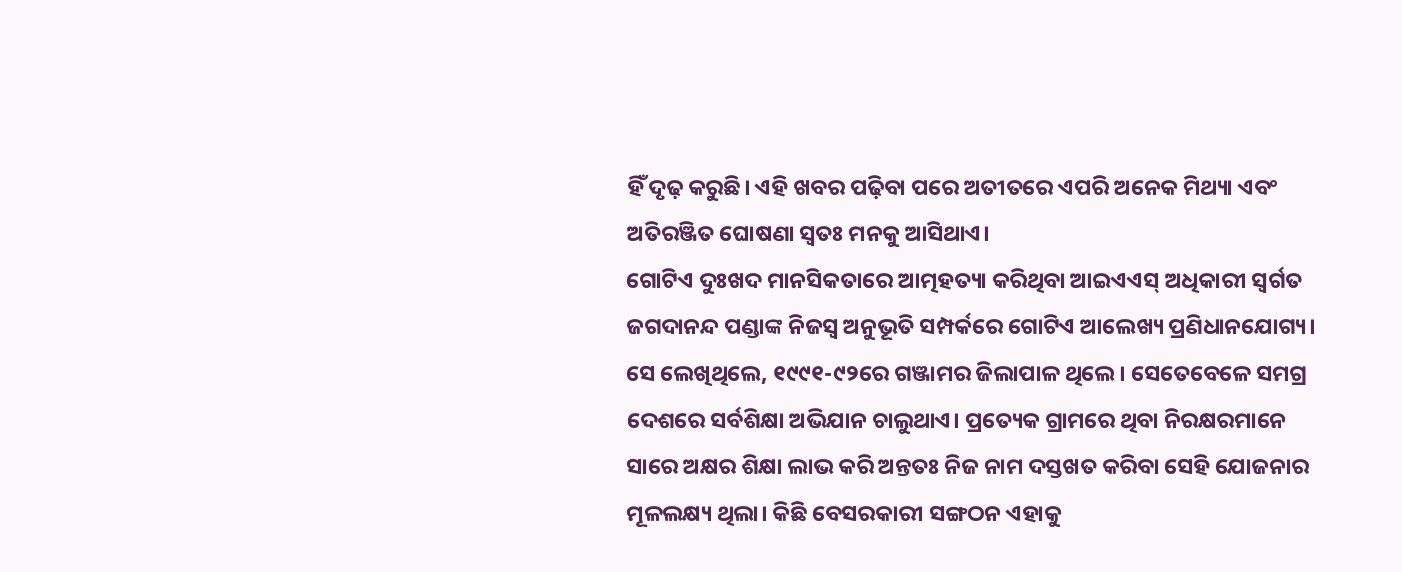ହିଁ ଦୃଢ଼ କରୁଛି। ଏହି ଖବର ପଢ଼ିବା ପରେ ଅତୀତରେ ଏପରି ଅନେକ ମିଥ୍ୟା ଏବଂ ଅତିରଞ୍ଜିତ ଘୋଷଣା ସ୍ବତଃ ମନକୁ ଆସିଥାଏ।
ଗୋଟିଏ ଦୁଃଖଦ ମାନସିକତାରେ ଆତ୍ମହତ୍ୟା କରିଥିବା ଆଇଏଏସ୍‌ ଅଧିକାରୀ ସ୍ବର୍ଗତ ଜଗଦାନନ୍ଦ ପଣ୍ଡାଙ୍କ ନିଜସ୍ବ ଅନୁଭୂତି ସମ୍ପର୍କରେ ଗୋଟିଏ ଆଲେଖ୍ୟ ପ୍ରଣିଧାନଯୋଗ୍ୟ। ସେ ଲେଖିଥିଲେ, ୧୯୯୧-୯୨ରେ ଗଞ୍ଜାମର ଜିଲାପାଳ ଥିଲେ। ସେତେବେଳେ ସମଗ୍ର ଦେଶରେ ସର୍ବଶିକ୍ଷା ଅଭିଯାନ ଚାଲୁଥାଏ। ପ୍ରତ୍ୟେକ ଗ୍ରାମରେ ଥିବା ନିରକ୍ଷରମାନେ ସାରେ ଅକ୍ଷର ଶିକ୍ଷା ଲାଭ କରି ଅନ୍ତତଃ ନିଜ ନାମ ଦସ୍ତଖତ କରିବା ସେହି ଯୋଜନାର ମୂଳଲକ୍ଷ୍ୟ ଥିଲା। କିଛି ବେସରକାରୀ ସଙ୍ଗଠନ ଏହାକୁ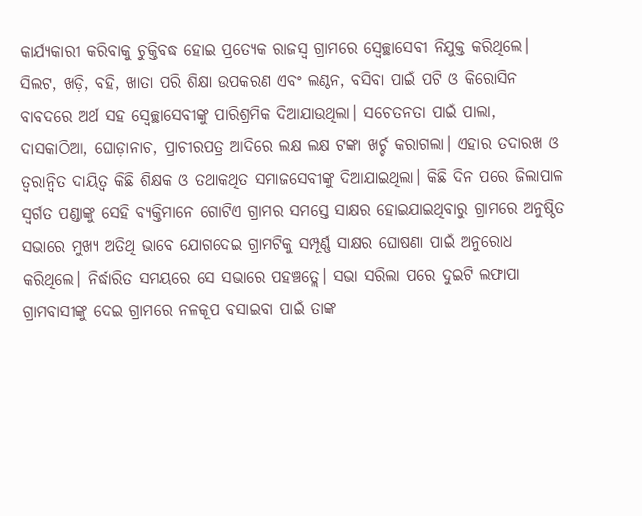କାର୍ଯ୍ୟକାରୀ କରିବାକୁ ଚୁକ୍ତିବଦ୍ଧ ହୋଇ ପ୍ରତ୍ୟେକ ରାଜସ୍ବ ଗ୍ରାମରେ ସ୍ବେଚ୍ଛାସେବୀ ନିଯୁକ୍ତ କରିଥିଲେ। ସିଲଟ, ଖଡ଼ି, ବହି, ଖାତା ପରି ଶିକ୍ଷା ଉପକରଣ ଏବଂ ଲଣ୍ଠନ, ବସିବା ପାଇଁ ପଟି ଓ କିରୋସିନ ବାବଦରେ ଅର୍ଥ ସହ ସ୍ବେଚ୍ଛାସେବୀଙ୍କୁ ପାରିଶ୍ରମିକ ଦିଆଯାଉଥିଲା। ସଚେତନତା ପାଇଁ ପାଲା, ଦାସକାଠିଆ, ଘୋଡ଼ାନାଚ, ପ୍ରାଚୀରପତ୍ର ଆଦିରେ ଲକ୍ଷ ଲକ୍ଷ ଟଙ୍କା ଖର୍ଚ୍ଚ କରାଗଲା। ଏହାର ତଦାରଖ ଓ ତ୍ୱରାନ୍ବିତ ଦାୟିତ୍ୱ କିଛି ଶିକ୍ଷକ ଓ ତଥାକଥିତ ସମାଜସେବୀଙ୍କୁ ଦିଆଯାଇଥିଲା। କିଛି ଦିନ ପରେ ଜିଲାପାଳ ସ୍ବର୍ଗତ ପଣ୍ଡାଙ୍କୁ ସେହି ବ୍ୟକ୍ତିମାନେ ଗୋଟିଏ ଗ୍ରାମର ସମସ୍ତେ ସାକ୍ଷର ହୋଇଯାଇଥିବାରୁ ଗ୍ରାମରେ ଅନୁଷ୍ଠିତ ସଭାରେ ମୁଖ୍ୟ ଅତିଥି ଭାବେ ଯୋଗଦେଇ ଗ୍ରାମଟିକୁ ସମ୍ପୂର୍ଣ୍ଣ ସାକ୍ଷର ଘୋଷଣା ପାଇଁ ଅନୁରୋଧ କରିଥିଲେ। ନିର୍ଦ୍ଧାରିତ ସମୟରେ ସେ ସଭାରେ ପହଞ୍ଚତ୍ଲେ। ସଭା ସରିଲା ପରେ ଦୁଇଟି ଲଫାପା ଗ୍ରାମବାସୀଙ୍କୁ ଦେଇ ଗ୍ରାମରେ ନଳକୂପ ବସାଇବା ପାଇଁ ତାଙ୍କ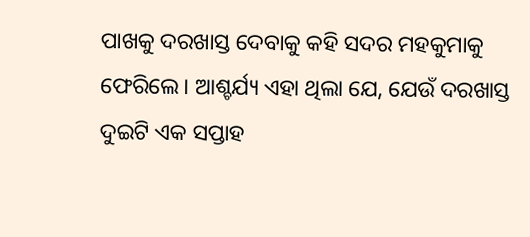ପାଖକୁ ଦରଖାସ୍ତ ଦେବାକୁ କହି ସଦର ମହକୁମାକୁ ଫେରିଲେ। ଆଶ୍ଚର୍ଯ୍ୟ ଏହା ଥିଲା ଯେ, ଯେଉଁ ଦରଖାସ୍ତ ଦୁଇଟି ଏକ ସପ୍ତାହ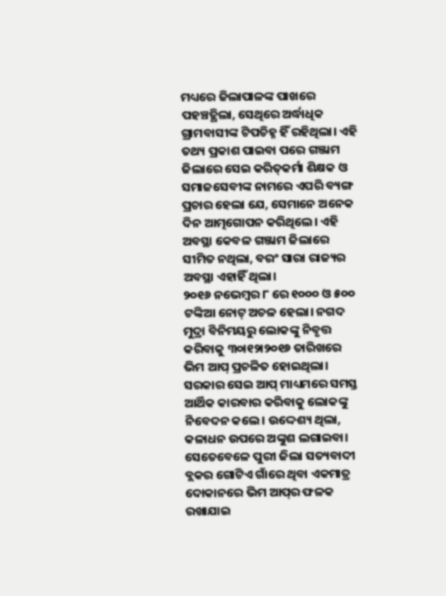ମଧ୍ୟରେ ଜିଲାପାଳଙ୍କ ପାଖରେ ପହଞ୍ଚତ୍ଥିଲା, ସେଥିରେ ଅର୍ଦ୍ଧାଧିକ ଗ୍ରାମବାସୀଙ୍କ ଟିପଚିହ୍ନ ହିଁ ରହିଥିଲା। ଏହି ତଥ୍ୟ ପ୍ରକାଶ ପାଇବା ପରେ ଗଞ୍ଜାମ ଜିଲାରେ ସେଇ କରିତ୍‌କର୍ମା ଶିକ୍ଷକ ଓ ସମାଜସେବୀଙ୍କ ନାମରେ ଏପରି ବ୍ୟଙ୍ଗ ପ୍ରଚାର ହେଲା ଯେ, ସେମାନେ ଅନେକ ଦିନ ଆତ୍ମଗୋପନ କରିଥିଲେ। ଏହି ଅବସ୍ଥା କେବଳ ଗଞ୍ଜାମ ଜିଲାରେ ସୀମିତ ନଥିଲା, ବରଂ ସାରା ରାଜ୍ୟର ଅବସ୍ଥା ଏହାହିଁ ଥିଲା।
୨୦୧୬ ନଭେମ୍ବର ୮ ରେ ୧୦୦୦ ଓ ୫୦୦ ଟଙ୍କିଆ ନୋଟ୍‌ ଅଚଳ ହେଲା। ନଗଦ ମୁଦ୍ରା ବିନିମୟରୁ ଲୋକଙ୍କୁ ନିବୃତ୍ତ କରିବାକୁ ୩୦ା୧୨ା୨୦୧୬ ତାରିଖରେ ଭିମ ଆପ୍‌ ପ୍ରଚଳିତ ହୋଇଥିଲା। ସରକାର ସେଇ ଆପ୍‌ ମାଧ୍ୟମରେ ସମସ୍ତ ଆର୍ଥିକ କାରବାର କରିବାକୁ ଲୋକଙ୍କୁ ନିବେଦନ କଲେ। ଉଦ୍ଦେଶ୍ୟ ଥିଲା, କଳାଧନ ଉପରେ ଅଙ୍କୁଶ ଲଗାଇବା। ସେତେବେଳେ ପୁରୀ ଜିଲା ସତ୍ୟବାଦୀ ବ୍ଲକର ଗୋଟିଏ ଗାଁରେ ଥିବା ଏକମାତ୍ର ଦୋକାନରେ ଭିମ ଆପ୍‌ର ଫଳକ ରଖାଯାଇ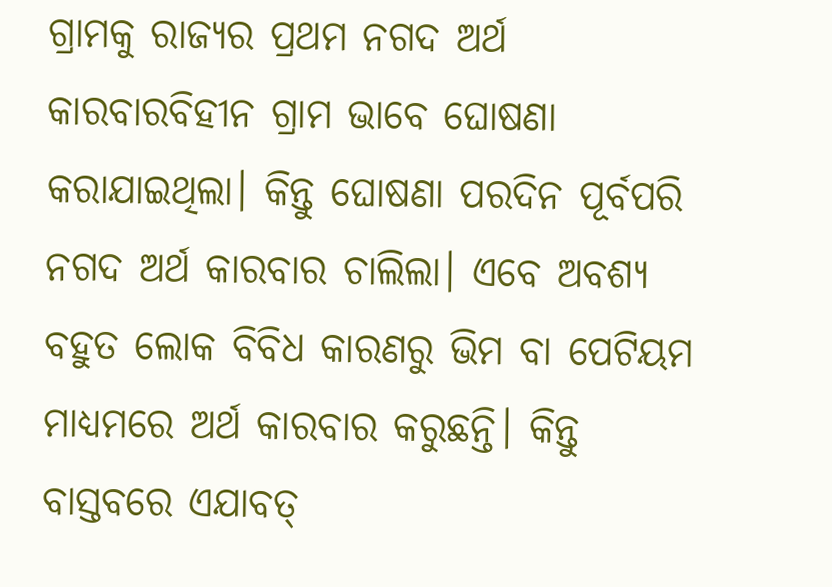ଗ୍ରାମକୁ ରାଜ୍ୟର ପ୍ରଥମ ନଗଦ ଅର୍ଥ କାରବାରବିହୀନ ଗ୍ରାମ ଭାବେ ଘୋଷଣା କରାଯାଇଥିଲା। କିନ୍ତୁ ଘୋଷଣା ପରଦିନ ପୂର୍ବପରି ନଗଦ ଅର୍ଥ କାରବାର ଚାଲିଲା। ଏବେ ଅବଶ୍ୟ ବହୁତ ଲୋକ ବିବିଧ କାରଣରୁ ଭିମ ବା ପେଟିୟମ ମାଧ୍ୟମରେ ଅର୍ଥ କାରବାର କରୁଛନ୍ତି। କିନ୍ତୁ ବାସ୍ତବରେ ଏଯାବତ୍‌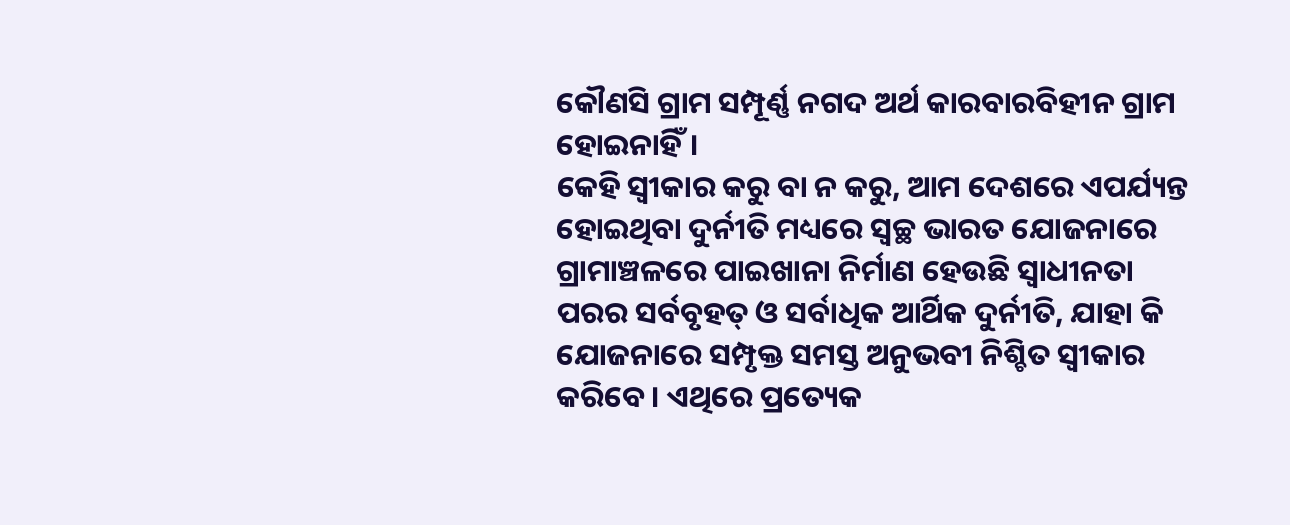କୌଣସି ଗ୍ରାମ ସମ୍ପୂର୍ଣ୍ଣ ନଗଦ ଅର୍ଥ କାରବାରବିହୀନ ଗ୍ରାମ ହୋଇନାହିଁ।
କେହି ସ୍ବୀକାର କରୁ ବା ନ କରୁ, ଆମ ଦେଶରେ ଏପର୍ଯ୍ୟନ୍ତ ହୋଇଥିବା ଦୁର୍ନୀତି ମଧ୍ୟରେ ସ୍ବଚ୍ଛ ଭାରତ ଯୋଜନାରେ ଗ୍ରାମାଞ୍ଚଳରେ ପାଇଖାନା ନିର୍ମାଣ ହେଉଛି ସ୍ବାଧୀନତା ପରର ସର୍ବବୃହତ୍‌ ଓ ସର୍ବାଧିକ ଆର୍ଥିକ ଦୁର୍ନୀତି, ଯାହା କି ଯୋଜନାରେ ସମ୍ପୃକ୍ତ ସମସ୍ତ ଅନୁଭବୀ ନିଶ୍ଚିତ ସ୍ବୀକାର କରିବେ। ଏଥିରେ ପ୍ରତ୍ୟେକ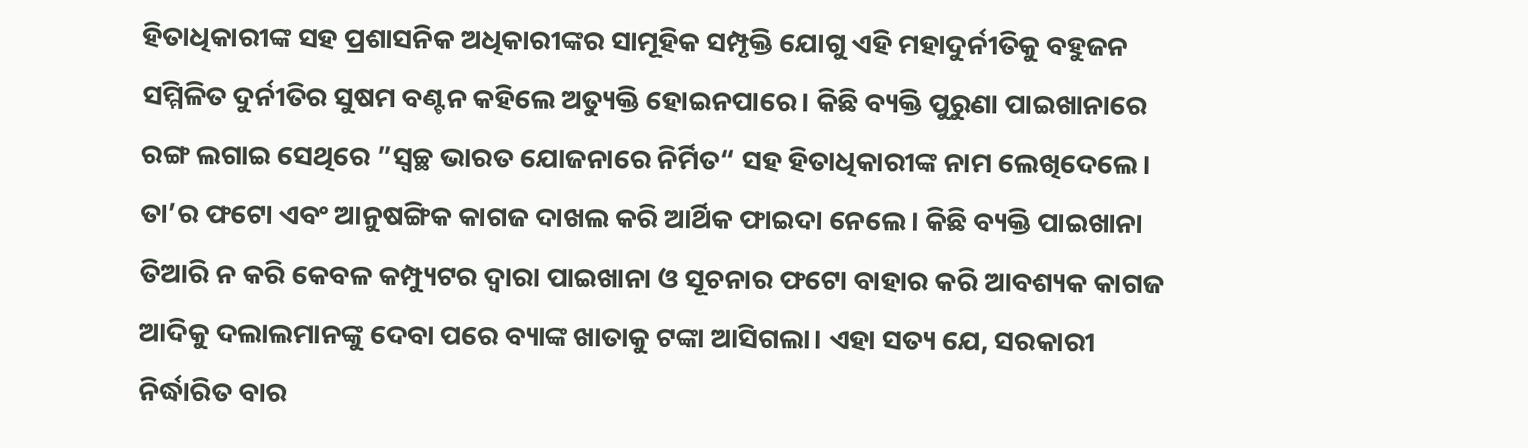ହିତାଧିକାରୀଙ୍କ ସହ ପ୍ରଶାସନିକ ଅଧିକାରୀଙ୍କର ସାମୂହିକ ସମ୍ପୃକ୍ତି ଯୋଗୁ ଏହି ମହାଦୁର୍ନୀତିକୁ ବହୁଜନ ସମ୍ମିଳିତ ଦୁର୍ନୀତିର ସୁଷମ ବଣ୍ଟନ କହିଲେ ଅତ୍ୟୁକ୍ତି ହୋଇନପାରେ। କିଛି ବ୍ୟକ୍ତି ପୁରୁଣା ପାଇଖାନାରେ ରଙ୍ଗ ଲଗାଇ ସେଥିରେ ”ସ୍ବଚ୍ଛ ଭାରତ ଯୋଜନାରେ ନିର୍ମିତ“ ସହ ହିତାଧିକାରୀଙ୍କ ନାମ ଲେଖିଦେଲେ। ତା’ର ଫଟୋ ଏବଂ ଆନୁଷଙ୍ଗିକ କାଗଜ ଦାଖଲ କରି ଆର୍ଥିକ ଫାଇଦା ନେଲେ। କିଛି ବ୍ୟକ୍ତି ପାଇଖାନା ତିଆରି ନ କରି କେବଳ କମ୍ପ୍ୟୁଟର ଦ୍ବାରା ପାଇଖାନା ଓ ସୂଚନାର ଫଟୋ ବାହାର କରି ଆବଶ୍ୟକ କାଗଜ ଆଦିକୁ ଦଲାଲମାନଙ୍କୁ ଦେବା ପରେ ବ୍ୟାଙ୍କ ଖାତାକୁ ଟଙ୍କା ଆସିଗଲା। ଏହା ସତ୍ୟ ଯେ, ସରକାରୀ ନିର୍ଦ୍ଧାରିତ ବାର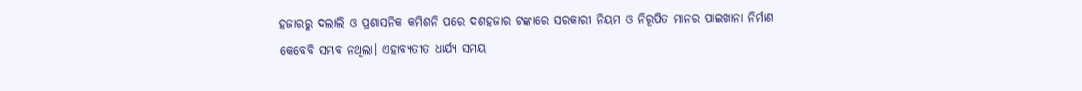ହଜାରରୁ ଦଲାଲି ଓ ପ୍ରଶାସନିକ କମିଶନି ପରେ ଦଶହଜାର ଟଙ୍କାରେ ସରକାରୀ ନିୟମ ଓ ନିରୂପିତ ମାନର ପାଇଖାନା ନିର୍ମାଣ କେବେବି ସମ୍ଭବ ନଥିଲା। ଏହାବ୍ୟତୀତ ଧାର୍ଯ୍ୟ ସମୟ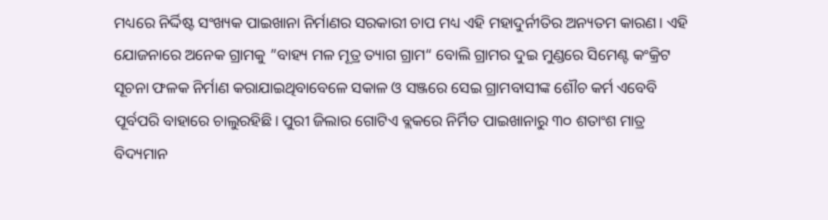ମଧ୍ୟରେ ନିର୍ଦ୍ଦିଷ୍ଟ ସଂଖ୍ୟକ ପାଇଖାନା ନିର୍ମାଣର ସରକାରୀ ଚାପ ମଧ୍ୟ ଏହି ମହାଦୁର୍ନୀତିର ଅନ୍ୟତମ କାରଣ। ଏହି ଯୋଜନାରେ ଅନେକ ଗ୍ରାମକୁ ”ବାହ୍ୟ ମଳ ମୂତ୍ର ତ୍ୟାଗ ଗ୍ରାମ“ ବୋଲି ଗ୍ରାମର ଦୁଇ ମୁଣ୍ଡରେ ସିମେଣ୍ଟ କଂକ୍ରିଟ ସୂଚନା ଫଳକ ନିର୍ମାଣ କରାଯାଇଥିବାବେଳେ ସକାଳ ଓ ସଞ୍ଜରେ ସେଇ ଗ୍ରାମବାସୀଙ୍କ ଶୌଚ କର୍ମ ଏବେବି ପୂର୍ବପରି ବାହାରେ ଚାଲୁରହିଛି। ପୁରୀ ଜିଲାର ଗୋଟିଏ ବ୍ଲକରେ ନିର୍ମିତ ପାଇଖାନାରୁ ୩୦ ଶତାଂଶ ମାତ୍ର ବିଦ୍ୟମାନ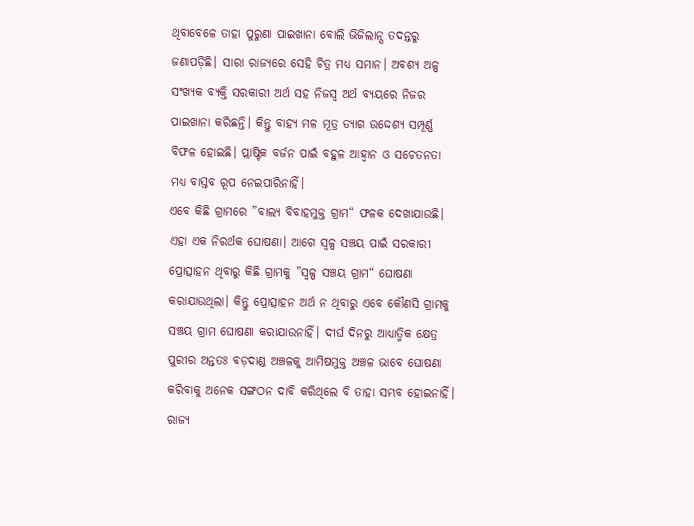ଥିବାବେଳେ ତାହା ପୁରୁଣା ପାଇଖାନା ବୋଲି ଭିଜିଲାନ୍ସ ତଦନ୍ତରୁ ଜଣାପଡ଼ିଛି। ସାରା ରାଜ୍ୟରେ ସେହି ଚିତ୍ର ମଧ୍ୟ ସମାନ। ଅବଶ୍ୟ ଅଳ୍ପ ସଂଖ୍ୟକ ବ୍ୟକ୍ତି ସରକାରୀ ଅର୍ଥ ସହ ନିଜସ୍ବ ଅର୍ଥ ବ୍ୟୟରେ ନିଜର ପାଇଖାନା କରିଛନ୍ତି। କିନ୍ତୁ ବାହ୍ୟ ମଳ ମୂତ୍ର ତ୍ୟାଗ ଉଦ୍ଦେଶ୍ୟ ସମ୍ପୂର୍ଣ୍ଣ ବିଫଳ ହୋଇଛି। ପ୍ଲାଷ୍ଟିକ ବର୍ଜନ ପାଇଁ ବହୁଳ ଆହ୍ବାନ ଓ ସଚେତନତା ମଧ୍ୟ ବାସ୍ତବ ରୂପ ନେଇପାରିନାହିଁ।
ଏବେ କିଛି ଗ୍ରାମରେ ”ବାଲ୍ୟ ବିବାହମୁକ୍ତ ଗ୍ରାମ“ ଫଳକ ଦେଖାଯାଉଛି। ଏହା ଏକ ନିରର୍ଥକ ଘୋଷଣା। ଆଗେ ସ୍ବଳ୍ପ ସଞ୍ଚୟ ପାଇଁ ସରକାରୀ ପ୍ରୋତ୍ସାହନ ଥିବାରୁ କିଛି ଗ୍ରାମକୁ ”ସ୍ବଳ୍ପ ସଞ୍ଚୟ ଗ୍ରାମ“ ଘୋଷଣା କରାଯାଉଥିଲା। କିନ୍ତୁ ପ୍ରୋତ୍ସାହନ ଅର୍ଥ ନ ଥିବାରୁ ଏବେ କୌଣସି ଗ୍ରାମକୁ ସଞ୍ଚୟ ଗ୍ରାମ ଘୋଷଣା କରାଯାଉନାହିଁ। ଦୀର୍ଘ ଦିନରୁ ଆଧ୍ୟାତ୍ମିକ କ୍ଷେତ୍ର ପୁରୀର ଅନ୍ତତଃ ବଡ଼ଦାଣ୍ଡ ଅଞ୍ଚଳକୁ ଆମିଷମୁକ୍ତ ଅଞ୍ଚଳ ଭାବେ ଘୋଷଣା କରିବାକୁ ଅନେକ ସଙ୍ଗଠନ ଦାବି କରିଥିଲେ ବି ତାହା ସମ୍ଭବ ହୋଇନାହିଁ। ରାଜ୍ୟ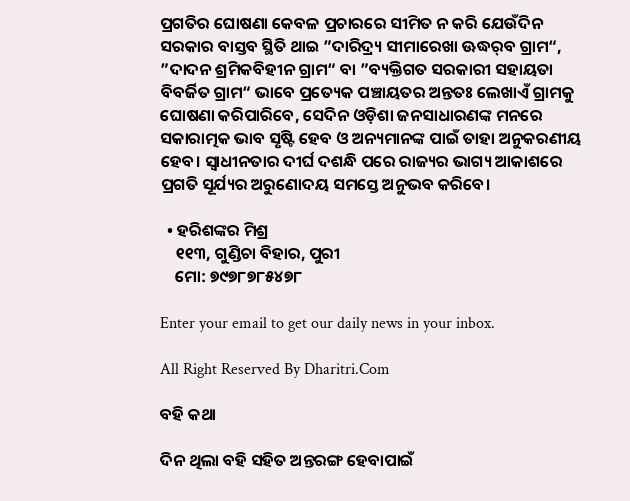ପ୍ରଗତିର ଘୋଷଣା କେବଳ ପ୍ରଚାରରେ ସୀମିତ ନ କରି ଯେଉଁଦିନ ସରକାର ବାସ୍ତବ ସ୍ଥିତି ଥାଇ ”ଦାରିଦ୍ର୍ୟ ସୀମାରେଖା ଊଦ୍ଧର୍‌ବ ଗ୍ରାମ“, ”ଦାଦନ ଶ୍ରମିକବିହୀନ ଗ୍ରାମ“ ବା ”ବ୍ୟକ୍ତିଗତ ସରକାରୀ ସହାୟତା ବିବର୍ଜିତ ଗ୍ରାମ“ ଭାବେ ପ୍ରତ୍ୟେକ ପଞ୍ଚାୟତର ଅନ୍ତତଃ ଲେଖାଏଁ ଗ୍ରାମକୁ ଘୋଷଣା କରିପାରିବେ, ସେଦିନ ଓଡ଼ିଶା ଜନସାଧାରଣଙ୍କ ମନରେ ସକାରାତ୍ମକ ଭାବ ସୃଷ୍ଟି ହେବ ଓ ଅନ୍ୟମାନଙ୍କ ପାଇଁ ତାହା ଅନୁକରଣୀୟ ହେବ। ସ୍ବାଧୀନତାର ଦୀର୍ଘ ଦଶନ୍ଧି ପରେ ରାଜ୍ୟର ଭାଗ୍ୟ ଆକାଶରେ ପ୍ରଗତି ସୂର୍ଯ୍ୟର ଅରୁଣୋଦୟ ସମସ୍ତେ ଅନୁଭବ କରିବେ।

  • ହରିଶଙ୍କର ମିଶ୍ର
    ୧୧୩, ଗୁଣ୍ଡିଚା ବିହାର, ପୁରୀ
    ମୋ: ୭୯୭୮୭୮୫୪୭୮

Enter your email to get our daily news in your inbox.

All Right Reserved By Dharitri.Com

ବହି କଥା

ଦିନ ଥିଲା ବହି ସହିତ ଅନ୍ତରଙ୍ଗ ହେବାପାଇଁ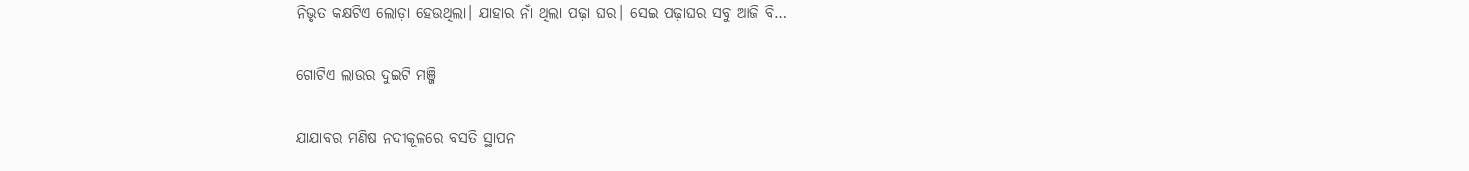ନିଭୃତ କକ୍ଷଟିଏ ଲୋଡ଼ା ହେଉଥିଲା। ଯାହାର ନାଁ ଥିଲା ପଢ଼ା ଘର। ସେଇ ପଢ଼ାଘର ସବୁ ଆଜି ବି…

ଗୋଟିଏ ଲାଉର ଦୁଇଟି ମଞ୍ଜି

ଯାଯାବର ମଣିଷ ନଦୀକୂଳରେ ବସତି ସ୍ଥାପନ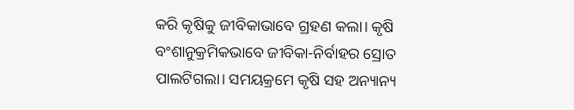କରି କୃଷିକୁ ଜୀବିକାଭାବେ ଗ୍ରହଣ କଲା। କୃଷି ବଂଶାନୁକ୍ରମିକଭାବେ ଜୀବିକା-ନିର୍ବାହର ସ୍ରୋତ ପାଲଟିଗଲା। ସମୟକ୍ରମେ କୃଷି ସହ ଅନ୍ୟାନ୍ୟ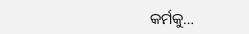କର୍ମକୁ…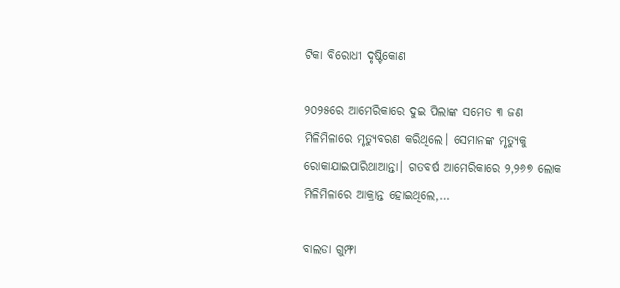ଟିକା ବିରୋଧୀ ଦୃଷ୍ଟିକୋଣ

୨୦୨୫ରେ ଆମେରିକାରେ ଦୁଇ ପିଲାଙ୍କ ସମେତ ୩ ଜଣ ମିଳିମିଳାରେ ମୃତ୍ୟୁବରଣ କରିଥିଲେ। ସେମାନଙ୍କ ମୃତ୍ୟୁକୁ ରୋକାଯାଇପାରିଥାଆନ୍ତା। ଗତବର୍ଷ ଆମେରିକାରେ ୨,୨୬୭ ଲୋକ ମିଳିମିଳାରେ ଆକ୍ରାନ୍ତ ହୋଇଥିଲେ,…

ବାଲଡା ଗୁମ୍ଫା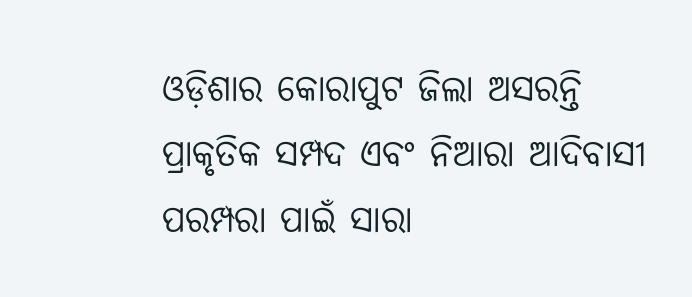ଓଡ଼ିଶାର କୋରାପୁଟ ଜିଲା ଅସରନ୍ତି ପ୍ରାକୃତିକ ସମ୍ପଦ ଏବଂ ନିଆରା ଆଦିବାସୀ ପରମ୍ପରା ପାଇଁ ସାରା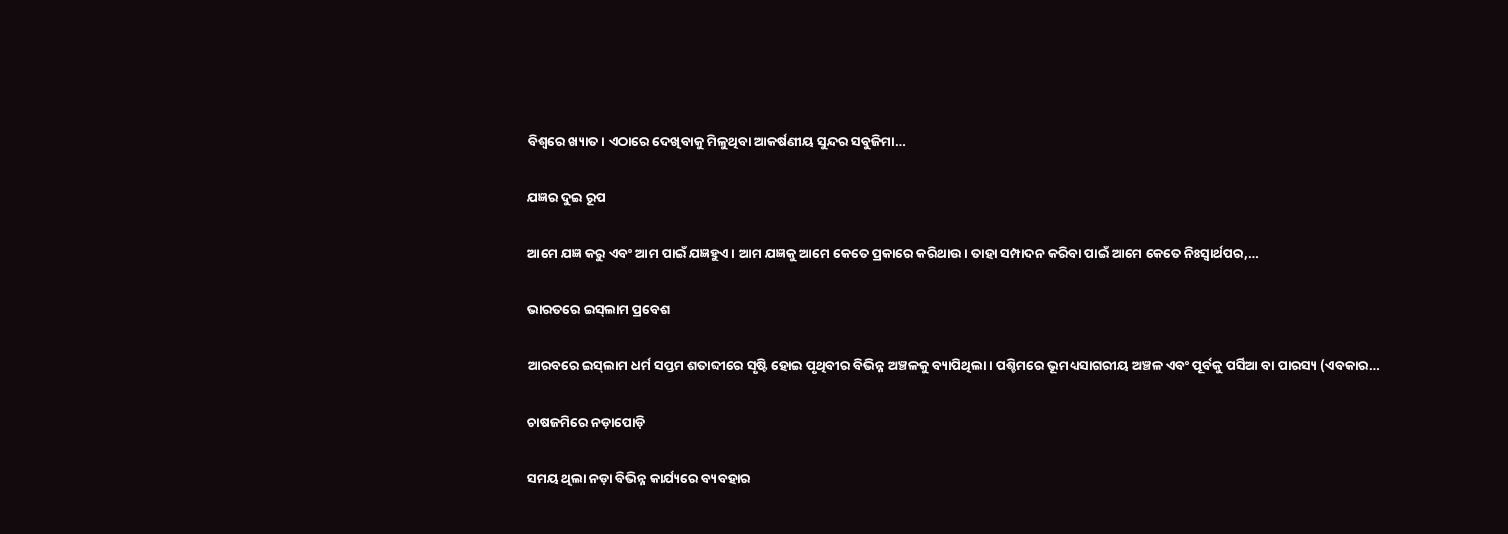ବିଶ୍ବରେ ଖ୍ୟାତ। ଏଠାରେ ଦେଖିବାକୁ ମିଳୁଥିବା ଆକର୍ଷଣୀୟ ସୁନ୍ଦର ସବୁଜିମା…

ଯଜ୍ଞର ଦୁଇ ରୂପ

ଆମେ ଯଜ୍ଞ କରୁ ଏବଂ ଆମ ପାଇଁ ଯଜ୍ଞହୁଏ। ଆମ ଯଜ୍ଞକୁ ଆମେ କେତେ ପ୍ରକାରେ କରିଥାଉ। ତାହା ସମ୍ପାଦନ କରିବା ପାଇଁ ଆମେ କେତେ ନିଃସ୍ବାର୍ଥପର,…

ଭାରତରେ ଇସ୍‌ଲାମ ପ୍ରବେଶ

ଆରବରେ ଇସ୍‌ଲାମ ଧର୍ମ ସପ୍ତମ ଶତାବ୍ଦୀରେ ସୃଷ୍ଟି ହୋଇ ପୃଥିବୀର ବିଭିନ୍ନ ଅଞ୍ଚଳକୁ ବ୍ୟାପିଥିଲା। ପଶ୍ଚିମରେ ଭୂମଧ୍ୟସାଗରୀୟ ଅଞ୍ଚଳ ଏବଂ ପୂର୍ବକୁ ପର୍ସିଆ ବା ପାରସ୍ୟ (ଏବକାର…

ଚାଷଜମିରେ ନଡ଼ାପୋଡ଼ି

ସମୟ ଥିଲା ନଡ଼ା ବିଭିନ୍ନ କାର୍ଯ୍ୟରେ ବ୍ୟବହାର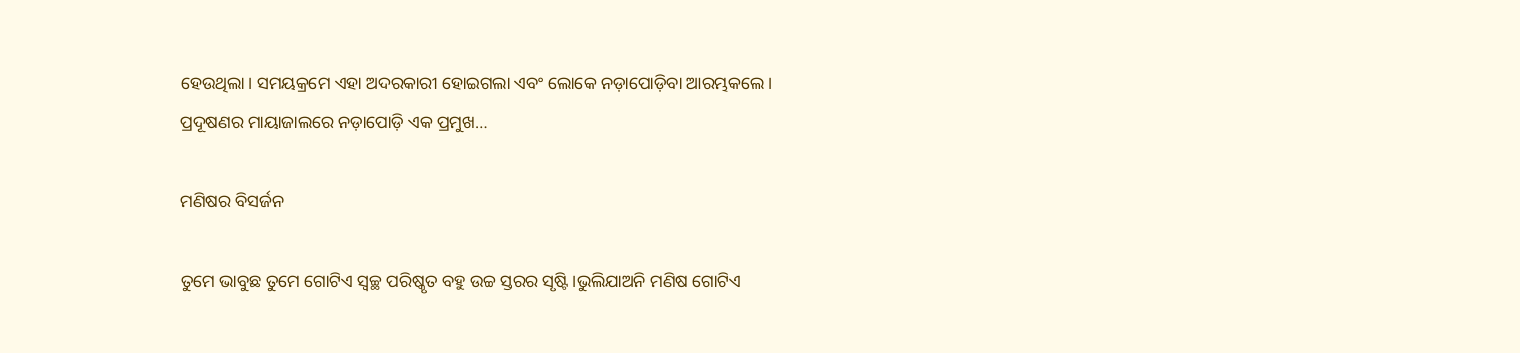ହେଉଥିଲା। ସମୟକ୍ରମେ ଏହା ଅଦରକାରୀ ହୋଇଗଲା ଏବଂ ଲୋକେ ନଡ଼ାପୋଡ଼ିବା ଆରମ୍ଭକଲେ। ପ୍ରଦୂଷଣର ମାୟାଜାଲରେ ନଡ଼ାପୋଡ଼ି ଏକ ପ୍ରମୁଖ…

ମଣିଷର ବିସର୍ଜନ

ତୁମେ ଭାବୁଛ ତୁମେ ଗୋଟିଏ ସ୍ବଚ୍ଛ ପରିଷ୍କୃତ ବହୁ ଉଚ୍ଚ ସ୍ତରର ସୃଷ୍ଟି।ଭୁଲିଯାଅନି ମଣିଷ ଗୋଟିଏ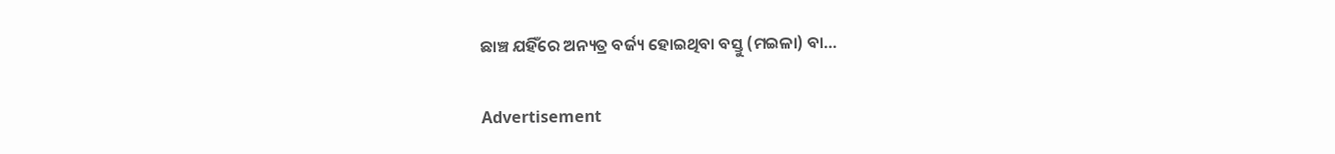ଛାଞ୍ଚ ଯହିଁରେ ଅନ୍ୟତ୍ର ବର୍ଜ୍ୟ ହୋଇଥିବା ବସ୍ତୁ (ମଇଳା) ବା…

Advertisement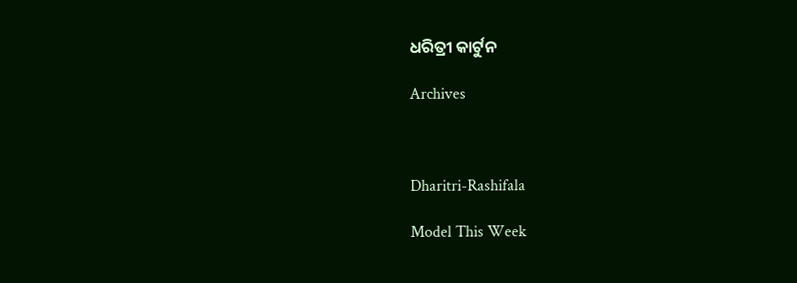ଧରିତ୍ରୀ କାର୍ଟୁନ

Archives



Dharitri-Rashifala

Model This Week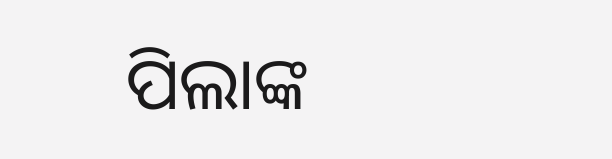ପିଲାଙ୍କ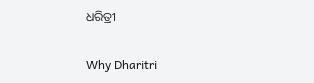ଧରିତ୍ରୀ

Why Dharitri